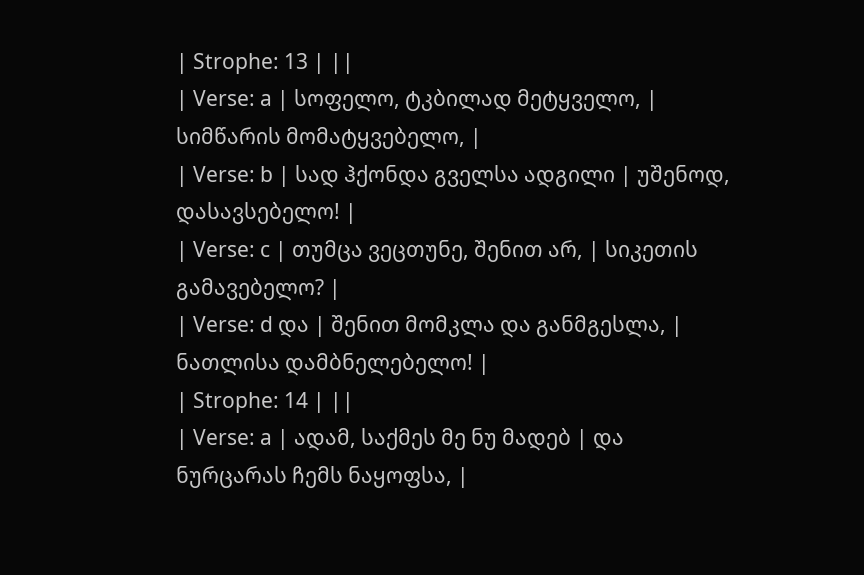| Strophe: 13 | ||
| Verse: a | სოფელო, ტკბილად მეტყველო, | სიმწარის მომატყვებელო, |
| Verse: b | სად ჰქონდა გველსა ადგილი | უშენოდ, დასავსებელო! |
| Verse: c | თუმცა ვეცთუნე, შენით არ, | სიკეთის გამავებელო? |
| Verse: d და | შენით მომკლა და განმგესლა, | ნათლისა დამბნელებელო! |
| Strophe: 14 | ||
| Verse: a | ადამ, საქმეს მე ნუ მადებ | და ნურცარას ჩემს ნაყოფსა, |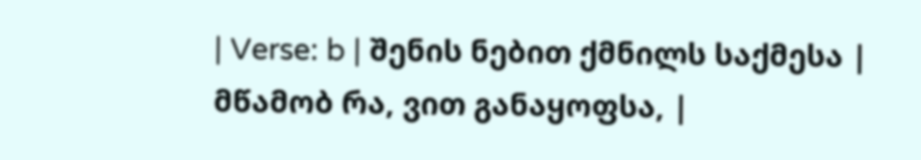| Verse: b | შენის ნებით ქმნილს საქმესა | მწამობ რა, ვით განაყოფსა, |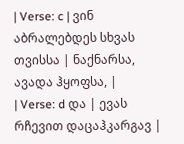| Verse: c | ვინ აბრალებდეს სხვას თვისსა | ნაქნარსა, ავადა ჰყოფსა, |
| Verse: d და | ევას რჩევით დაცაჰკარგავ |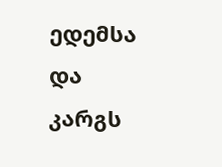ედემსა და კარგს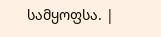სამყოფსა. |